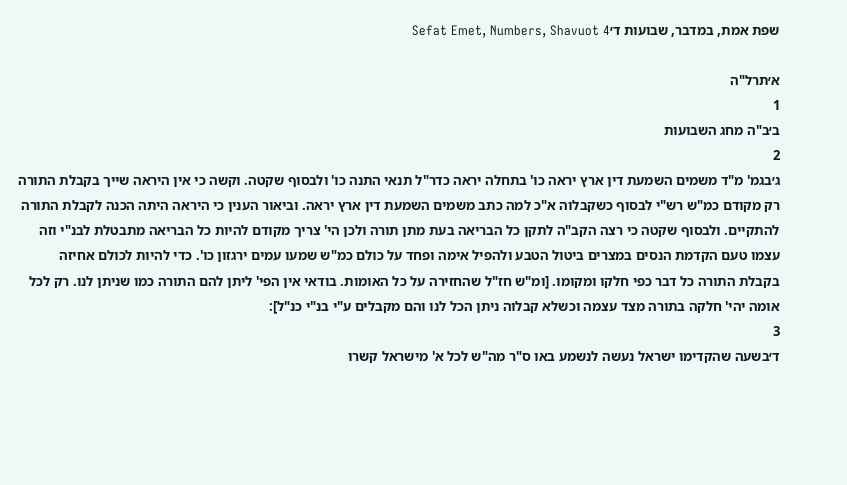שפת אמת, במדבר, שבועות ד׳Sefat Emet, Numbers, Shavuot 4

א׳תרל"ה
1
ב׳ב"ה מחג השבועות
2
ג׳בגמ' מ"ד משמים השמעת דין ארץ יראה כו' בתחלה יראה כדר"ל תנאי התנה כו' ולבסוף שקטה. וקשה כי אין היראה שייך בקבלת התורה רק מקודם כמ"ש רש"י לבסוף כשקבלוה א"כ למה כתב משמים השמעת דין ארץ יראה. וביאור הענין כי היראה היתה הכנה לקבלת התורה להתקיים. ולבסוף שקטה כי רצה הקב"ה לתקן כל הבריאה בעת מתן תורה ולכן הי' צריך מקודם להיות כל הבריאה מתבטלת לבנ"י וזה עצמו טעם הקדמת הנסים במצרים ביטול הטבע ולהפיל אימה ופחד על כולם כמ"ש שמעו עמים ירגזון כו'. כדי להיות לכולם אחיזה בקבלת התורה כל דבר כפי חלקו ומקומו. [ומ"ש חז"ל שהחזירה על כל האומות. בודאי אין הפי' ליתן להם התורה כמו שניתן לנו. רק לכל אומה יהי' חלקה בתורה מצד עצמה וכשלא קבלוה ניתן הכל לנו והם מקבלים ע"י בנ"י כנ"ל]:
3
ד׳בשעה שהקדימו ישראל נעשה לנשמע באו ס"ר מה"ש לכל א' מישראל קשרו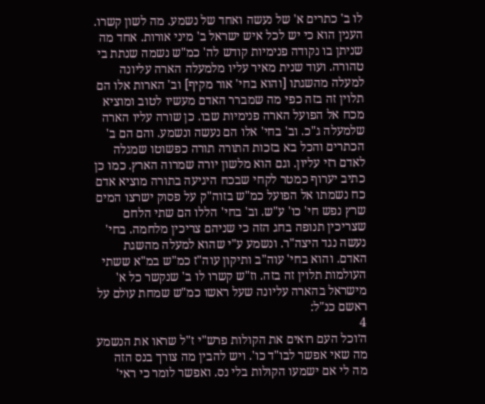לו ב' כתרים א' של נעשה ואחד של נשמע. מה לשון קשרו. הענין הוא כי יש לכל איש ישראל ב' מיני אורות. אחד מה שניתן בו נקודה פנימיות קודש לה' כמ"ש נשמה שנתת בי טהורה. ועוד שנית מאיר עליו מלמעלה הארה עליונה למעלה מהשגתו [והוא בחי' אור מקיף] וב' הארות אלו הם תלוין זה בזה כפי מה שמברר האדם מעשיו לטוב ומוציא מכח אל הפועל הארה פנימיות שבו. כן שורה עליו הארה שלמעלה ג"כ. וב' בחי' אלו הם נעשה ונשמע. והם הם ב' הכתרים והכל בא בזכות התורה תורה כפשוטו שמגלה לאדם רזי עליון. וגם הוא מלשון יורה שמרוה הארץ. כמו כן כתיב יערוף כמטר לקחי שבכח היגיעה בתורה מוציא אדם כח נשמתו אל הפועל כמ"ש בזוה"ק על פסוק ישרצו המים שרץ נפש חי' כו' ע"ש. וב' בחי' הללו הם שתי הלחם שצריכין תנופה בחג הזה כי שניהם צריכין מלחמה. בחי' נעשה נגד היצה"ר. ונשמע ע"י שהוא למעלה מהשגת האדם. והוא בחי' עוה"ב ותיקון עוה"ז כמ"ש במ"א ששתי העולמות תלוין זה בזה. וז"ש קשרו לו ב' שנקשר כל א' מישראל בהארה עליונה שעל ראשו כמ"ש שמחת עולם על ראשם כנ"ל:
4
ה׳וכל העם רואים את הקולות פרש"י ז"ל שראו את הנשמע מה שאי אפשר לבו"ד כו'. ויש להבין מה צורך בנס הזה מה לי אם ישמעו הקולות בלי נס. ואפשר לומר כי ראי'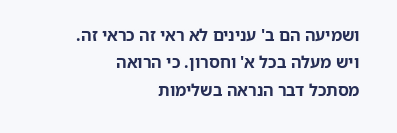ושמיעה הם ב' ענינים לא ראי זה כראי זה. ויש מעלה בכל א' וחסרון. כי הרואה מסתכל דבר הנראה בשלימות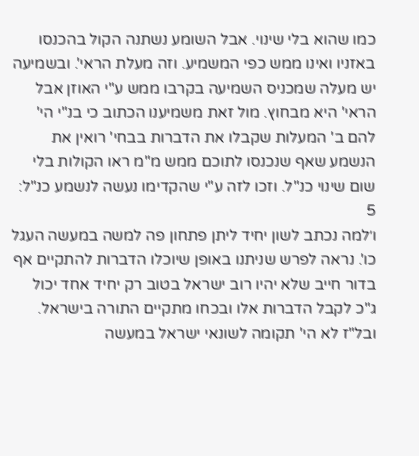כמו שהוא בלי שינוי. אבל השומע נשתנה הקול בהכנסו באזניו ואינו ממש כפי המשמיע. וזה מעלת הראי'. ובשמיעה יש מעלה שמכניס השמיעה בקרבו ממש ע"י האוזן אבל הראי' היא מבחוץ. מול זאת משמיענו הכתוב כי בנ"י הי' להם ב' המעלות שקבלו את הדברות בבחי' רואין את הנשמע שאף שנכנסו לתוכם ממש מ"מ ראו הקולות בלי שום שינוי כנ"ל. וזכו לזה ע"י שהקדימו נעשה לנשמע כנ"ל:
5
ו׳למה נכתב לשון יחיד ליתן פתחון פה למשה במעשה העגל כו'. נראה לפרש שניתנו באופן שיוכלו הדברות להתקיים אף בדור חייב שלא יהיו רוב ישראל בטוב רק יחיד אחד יכול ג"כ לקבל הדברות אלו ובכחו מתקיים התורה בישראל. ובל"ז לא הי' תקומה לשונאי ישראל במעשה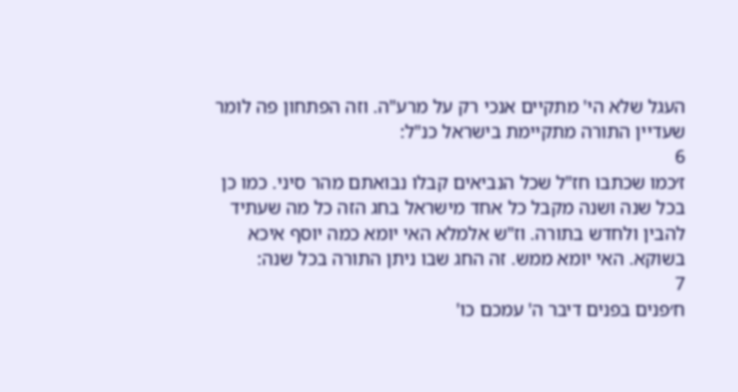העגל שלא הי' מתקיים אנכי רק על מרע"ה. וזה הפתחון פה לומר שעדיין התורה מתקיימת בישראל כנ"ל:
6
ז׳כמו שכתבו חז"ל שכל הנביאים קבלו נבואתם מהר סיני. כמו כן בכל שנה ושנה מקבל כל אחד מישראל בחג הזה כל מה שעתיד להבין ולחדש בתורה. וז"ש אלמלא האי יומא כמה יוסף איכא בשוקא. האי יומא ממש. זה החג שבו ניתן התורה בכל שנה:
7
ח׳פנים בפנים דיבר ה' עמכם כו'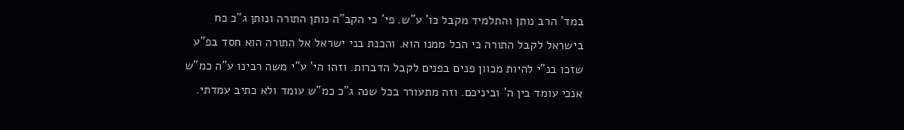במד' הרב נותן והתלמיד מקבל כו' ע"ש. פי' כי הקב"ה נותן התורה ונותן ג"כ כח בישראל לקבל התורה כי הכל ממנו הוא. והכנת בני ישראל אל התורה הוא חסד בפ"ע שזכו בנ"י להיות מכוון פנים בפנים לקבל הדברות. וזהו הי' ע"י משה רבינו ע"ה כמ"ש אנכי עומד בין ה' וביניכם. וזה מתעורר בכל שנה ג"כ כמ"ש עומד ולא כתיב עמדתי.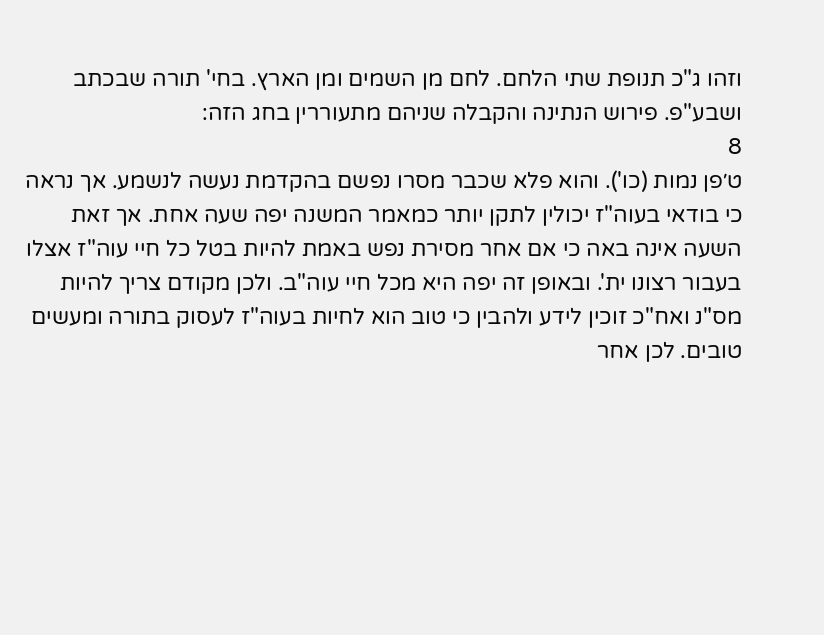וזהו ג"כ תנופת שתי הלחם. לחם מן השמים ומן הארץ. בחי' תורה שבכתב ושבע"פ. פירוש הנתינה והקבלה שניהם מתעוררין בחג הזה:
8
ט׳פן נמות (כו'). והוא פלא שכבר מסרו נפשם בהקדמת נעשה לנשמע. אך נראה כי בודאי בעוה"ז יכולין לתקן יותר כמאמר המשנה יפה שעה אחת. אך זאת השעה אינה באה כי אם אחר מסירת נפש באמת להיות בטל כל חיי עוה"ז אצלו בעבור רצונו ית'. ובאופן זה יפה היא מכל חיי עוה"ב. ולכן מקודם צריך להיות מס"נ ואח"כ זוכין לידע ולהבין כי טוב הוא לחיות בעוה"ז לעסוק בתורה ומעשים טובים. לכן אחר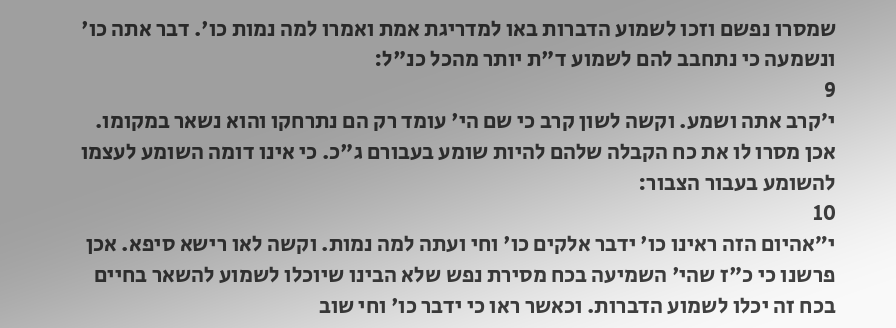שמסרו נפשם וזכו לשמוע הדברות באו למדריגת אמת ואמרו למה נמות כו'. דבר אתה כו' ונשמעה כי נתחבב להם לשמוע ד"ת יותר מהכל כנ"ל:
9
י׳קרב אתה ושמע. וקשה לשון קרב כי שם הי' עומד רק הם נתרחקו והוא נשאר במקומו. אכן מסרו לו את כח הקבלה שלהם להיות שומע בעבורם ג"כ. כי אינו דומה השומע לעצמו להשומע בעבור הצבור:
10
י״אהיום הזה ראינו כו' ידבר אלקים כו' וחי ועתה למה נמות. וקשה לאו רישא סיפא. אכן פרשנו כי כ"ז שהי' השמיעה בכח מסירת נפש שלא הבינו שיוכלו לשמוע להשאר בחיים בכח זה יכלו לשמוע הדברות. וכאשר ראו כי ידבר כו' וחי שוב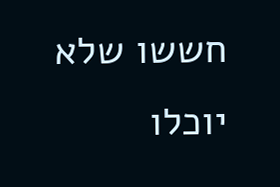חששו שלא יוכלו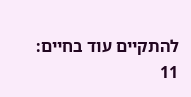להתקיים עוד בחיים:
11